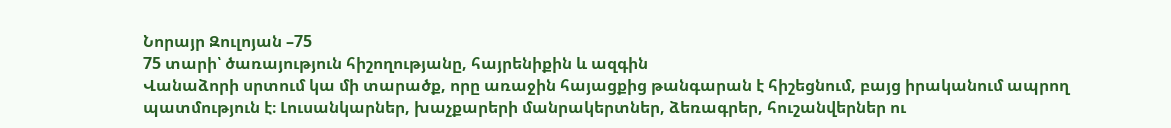Նորայր Զուլոյան –75
75 տարի՝ ծառայություն հիշողությանը, հայրենիքին և ազգին
Վանաձորի սրտում կա մի տարածք, որը առաջին հայացքից թանգարան է հիշեցնում, բայց իրականում ապրող պատմություն է։ Լուսանկարներ, խաչքարերի մանրակերտներ, ձեռագրեր, հուշանվերներ ու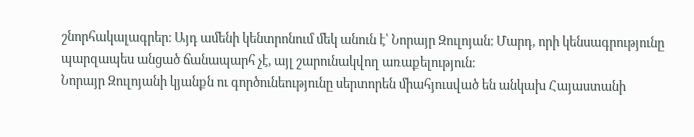շնորհակալագրեր։ Այդ ամենի կենտրոնում մեկ անուն է՝ Նորայր Զուլոյան։ Մարդ, որի կենսագրությունը պարզապես անցած ճանապարհ չէ, այլ շարունակվող առաքելություն։
Նորայր Զուլոյանի կյանքն ու գործունեությունը սերտորեն միահյուսված են անկախ Հայաստանի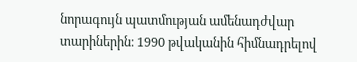նորագույն պատմության ամենադժվար տարիներին։ 1990 թվականին հիմնադրելով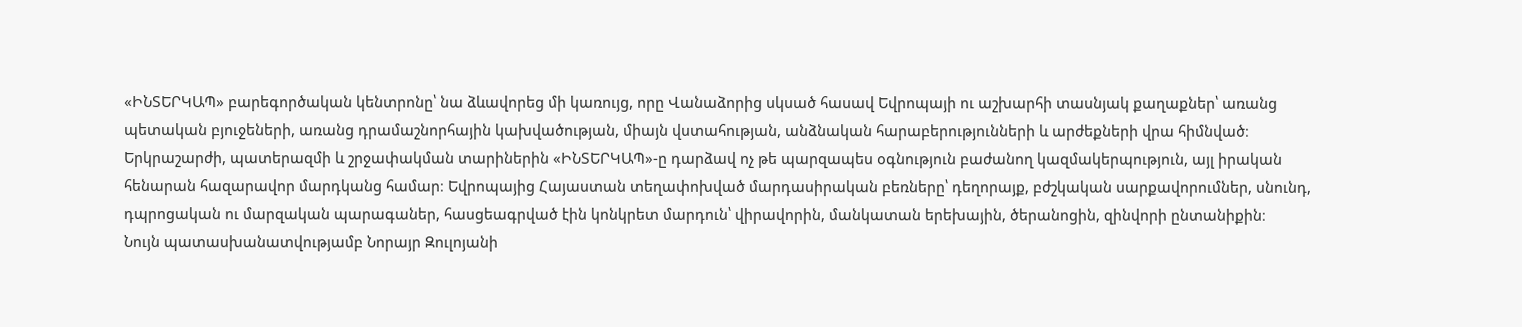«ԻՆՏԵՐԿԱՊ» բարեգործական կենտրոնը՝ նա ձևավորեց մի կառույց, որը Վանաձորից սկսած հասավ Եվրոպայի ու աշխարհի տասնյակ քաղաքներ՝ առանց պետական բյուջեների, առանց դրամաշնորհային կախվածության, միայն վստահության, անձնական հարաբերությունների և արժեքների վրա հիմնված։
Երկրաշարժի, պատերազմի և շրջափակման տարիներին «ԻՆՏԵՐԿԱՊ»-ը դարձավ ոչ թե պարզապես օգնություն բաժանող կազմակերպություն, այլ իրական հենարան հազարավոր մարդկանց համար։ Եվրոպայից Հայաստան տեղափոխված մարդասիրական բեռները՝ դեղորայք, բժշկական սարքավորումներ, սնունդ, դպրոցական ու մարզական պարագաներ, հասցեագրված էին կոնկրետ մարդուն՝ վիրավորին, մանկատան երեխային, ծերանոցին, զինվորի ընտանիքին։
Նույն պատասխանատվությամբ Նորայր Զուլոյանի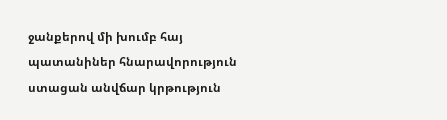ջանքերով մի խումբ հայ պատանիներ հնարավորություն ստացան անվճար կրթություն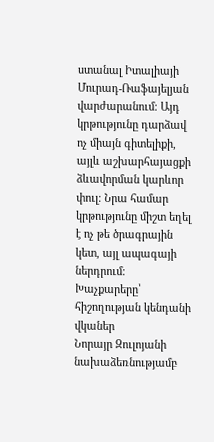ստանալ Իտալիայի Մուրադ-Ռաֆայելյան վարժարանում։ Այդ կրթությունը դարձավ ոչ միայն գիտելիքի, այլև աշխարհայացքի ձևավորման կարևոր փուլ։ Նրա համար կրթությունը միշտ եղել է ոչ թե ծրագրային կետ, այլ ապագայի ներդրում։
Խաչքարերը՝ հիշողության կենդանի վկաներ
Նորայր Զուլոյանի նախաձեռնությամբ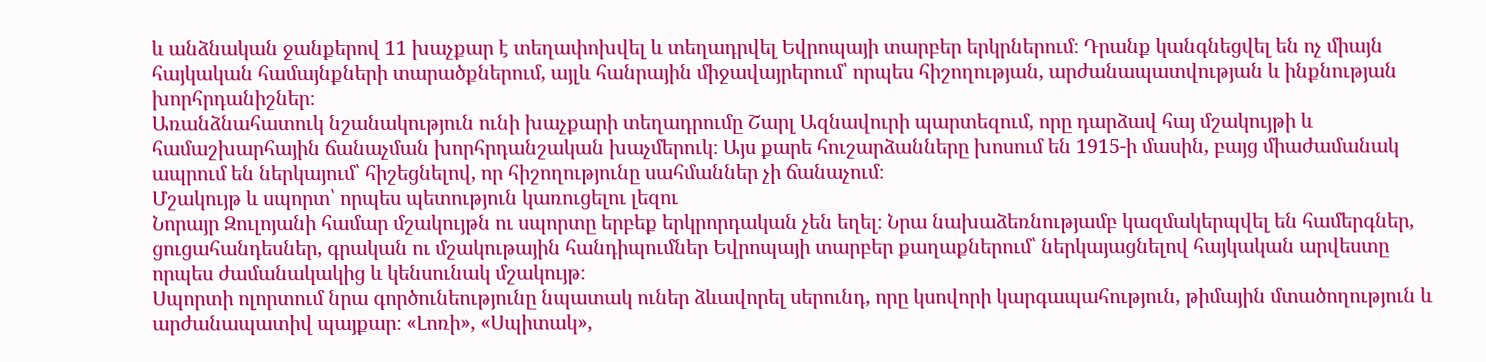և անձնական ջանքերով 11 խաչքար է տեղափոխվել և տեղադրվել Եվրոպայի տարբեր երկրներում։ Դրանք կանգնեցվել են ոչ միայն հայկական համայնքների տարածքներում, այլև հանրային միջավայրերում՝ որպես հիշողության, արժանապատվության և ինքնության խորհրդանիշներ։
Առանձնահատուկ նշանակություն ունի խաչքարի տեղադրումը Շարլ Ազնավուրի պարտեզում, որը դարձավ հայ մշակույթի և համաշխարհային ճանաչման խորհրդանշական խաչմերուկ։ Այս քարե հուշարձանները խոսում են 1915-ի մասին, բայց միաժամանակ ապրում են ներկայում՝ հիշեցնելով, որ հիշողությունը սահմաններ չի ճանաչում։
Մշակույթ և սպորտ՝ որպես պետություն կառուցելու լեզու
Նորայր Զուլոյանի համար մշակույթն ու սպորտը երբեք երկրորդական չեն եղել։ Նրա նախաձեռնությամբ կազմակերպվել են համերգներ, ցուցահանդեսներ, գրական ու մշակութային հանդիպումներ Եվրոպայի տարբեր քաղաքներում՝ ներկայացնելով հայկական արվեստը որպես ժամանակակից և կենսունակ մշակույթ։
Սպորտի ոլորտում նրա գործունեությունը նպատակ ուներ ձևավորել սերունդ, որը կսովորի կարգապահություն, թիմային մտածողություն և արժանապատիվ պայքար։ «Լոռի», «Սպիտակ»,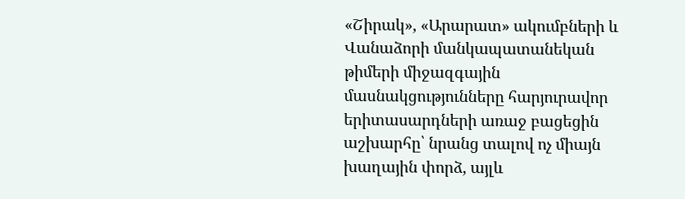«Շիրակ», «Արարատ» ակումբների և Վանաձորի մանկապատանեկան թիմերի միջազգային մասնակցությունները հարյուրավոր երիտասարդների առաջ բացեցին աշխարհը՝ նրանց տալով ոչ միայն խաղային փորձ, այլև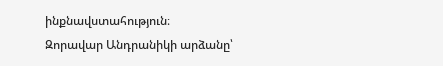ինքնավստահություն։
Զորավար Անդրանիկի արձանը՝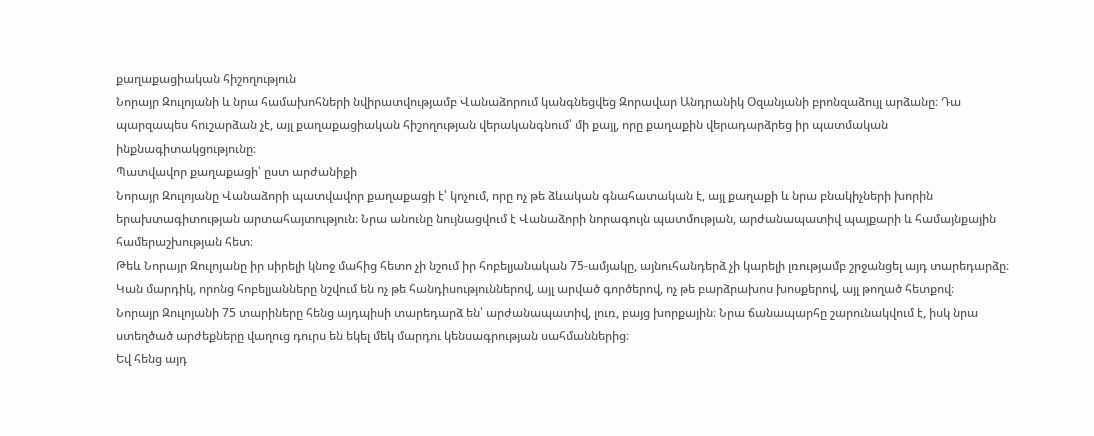քաղաքացիական հիշողություն
Նորայր Զուլոյանի և նրա համախոհների նվիրատվությամբ Վանաձորում կանգնեցվեց Զորավար Անդրանիկ Օզանյանի բրոնզաձույլ արձանը։ Դա պարզապես հուշարձան չէ, այլ քաղաքացիական հիշողության վերականգնում՝ մի քայլ, որը քաղաքին վերադարձրեց իր պատմական ինքնագիտակցությունը։
Պատվավոր քաղաքացի՝ ըստ արժանիքի
Նորայր Զուլոյանը Վանաձորի պատվավոր քաղաքացի է՝ կոչում, որը ոչ թե ձևական գնահատական է, այլ քաղաքի և նրա բնակիչների խորին երախտագիտության արտահայտություն։ Նրա անունը նույնացվում է Վանաձորի նորագույն պատմության, արժանապատիվ պայքարի և համայնքային համերաշխության հետ։
Թեև Նորայր Զուլոյանը իր սիրելի կնոջ մահից հետո չի նշում իր հոբելյանական 75-ամյակը, այնուհանդերձ չի կարելի լռությամբ շրջանցել այդ տարեդարձը։ Կան մարդիկ, որոնց հոբելյանները նշվում են ոչ թե հանդիսություններով, այլ արված գործերով, ոչ թե բարձրախոս խոսքերով, այլ թողած հետքով։
Նորայր Զուլոյանի 75 տարիները հենց այդպիսի տարեդարձ են՝ արժանապատիվ, լուռ, բայց խորքային։ Նրա ճանապարհը շարունակվում է, իսկ նրա ստեղծած արժեքները վաղուց դուրս են եկել մեկ մարդու կենսագրության սահմաններից։
Եվ հենց այդ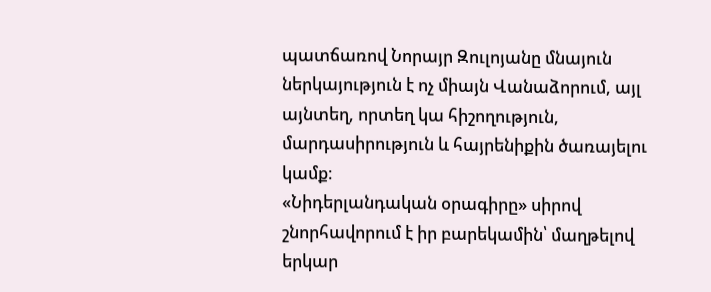պատճառով Նորայր Զուլոյանը մնայուն ներկայություն է ոչ միայն Վանաձորում, այլ այնտեղ, որտեղ կա հիշողություն, մարդասիրություն և հայրենիքին ծառայելու կամք։
«Նիդերլանդական օրագիրը» սիրով շնորհավորում է իր բարեկամին՝ մաղթելով երկար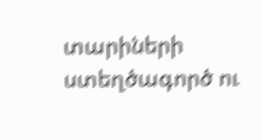տարիների ստեղծագործ ու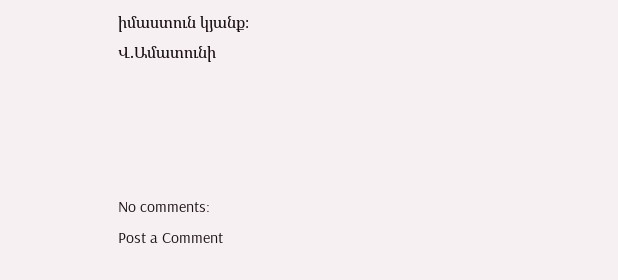իմաստուն կյանք։
Վ.Ամատունի




No comments:
Post a Comment